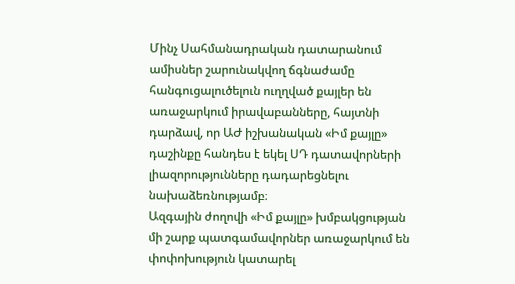Մինչ Սահմանադրական դատարանում ամիսներ շարունակվող ճգնաժամը հանգուցալուծելուն ուղղված քայլեր են առաջարկում իրավաբանները, հայտնի դարձավ, որ ԱԺ իշխանական «Իմ քայլը» դաշինքը հանդես է եկել ՍԴ դատավորների լիազորությունները դադարեցնելու նախաձեռնությամբ։
Ազգային ժողովի «Իմ քայլը» խմբակցության մի շարք պատգամավորներ առաջարկում են փոփոխություն կատարել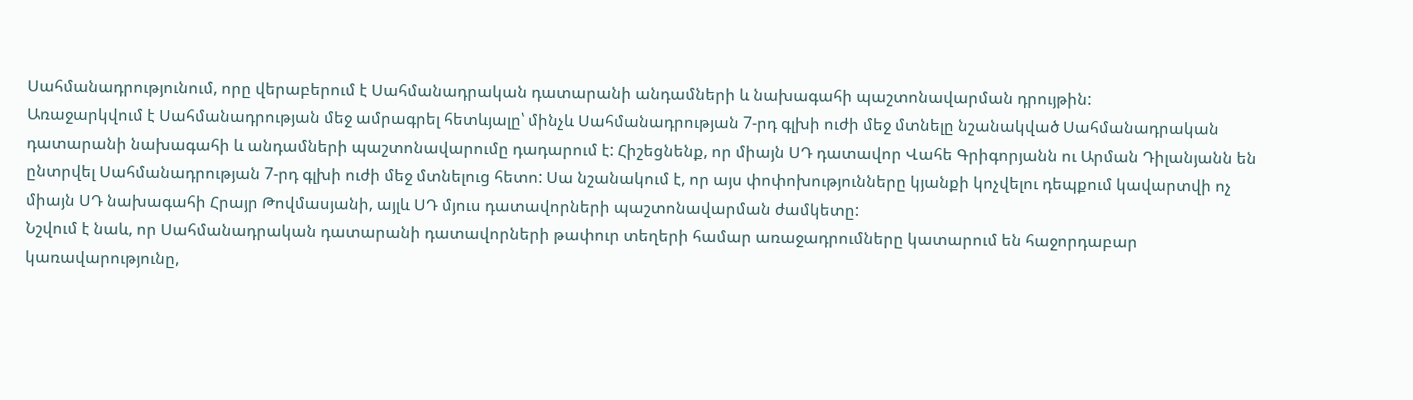Սահմանադրությունում, որը վերաբերում է Սահմանադրական դատարանի անդամների և նախագահի պաշտոնավարման դրույթին:
Առաջարկվում է Սահմանադրության մեջ ամրագրել հետևյալը՝ մինչև Սահմանադրության 7-րդ գլխի ուժի մեջ մտնելը նշանակված Սահմանադրական դատարանի նախագահի և անդամների պաշտոնավարումը դադարում է: Հիշեցնենք, որ միայն ՍԴ դատավոր Վահե Գրիգորյանն ու Արման Դիլանյանն են ընտրվել Սահմանադրության 7-րդ գլխի ուժի մեջ մտնելուց հետո: Սա նշանակում է, որ այս փոփոխությունները կյանքի կոչվելու դեպքում կավարտվի ոչ միայն ՍԴ նախագահի Հրայր Թովմասյանի, այլև ՍԴ մյուս դատավորների պաշտոնավարման ժամկետը:
Նշվում է նաև, որ Սահմանադրական դատարանի դատավորների թափուր տեղերի համար առաջադրումները կատարում են հաջորդաբար կառավարությունը,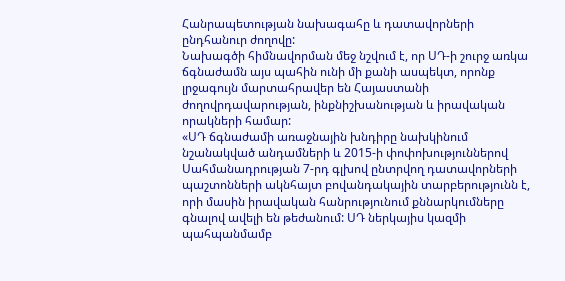Հանրապետության նախագահը և դատավորների ընդհանուր ժողովը:
Նախագծի հիմնավորման մեջ նշվում է, որ ՍԴ-ի շուրջ առկա ճգնաժամն այս պահին ունի մի քանի ասպեկտ, որոնք լրջագույն մարտահրավեր են Հայաստանի ժողովրդավարության, ինքնիշխանության և իրավական որակների համար:
«ՍԴ ճգնաժամի առաջնային խնդիրը նախկինում նշանակված անդամների և 2015-ի փոփոխություններով Սահմանադրության 7-րդ գլխով ընտրվող դատավորների պաշտոնների ակնհայտ բովանդակային տարբերությունն է, որի մասին իրավական հանրությունում քննարկումները գնալով ավելի են թեժանում: ՍԴ ներկայիս կազմի պահպանմամբ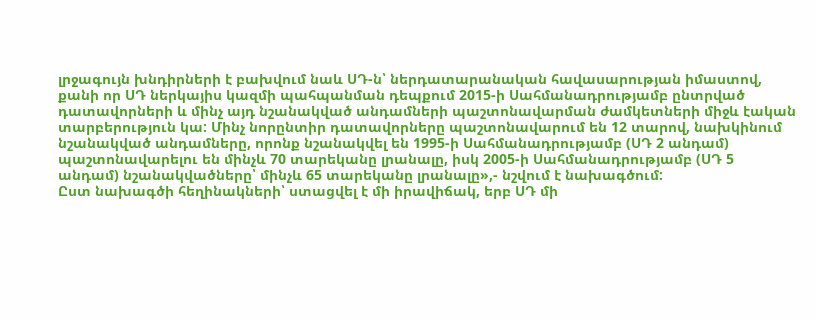լրջագույն խնդիրների է բախվում նաև ՍԴ-ն՝ ներդատարանական հավասարության իմաստով, քանի որ ՍԴ ներկայիս կազմի պահպանման դեպքում 2015-ի Սահմանադրությամբ ընտրված դատավորների և մինչ այդ նշանակված անդամների պաշտոնավարման ժամկետների միջև էական տարբերություն կա: Մինչ նորընտիր դատավորները պաշտոնավարում են 12 տարով, նախկինում նշանակված անդամները, որոնք նշանակվել են 1995-ի Սահմանադրությամբ (ՍԴ 2 անդամ) պաշտոնավարելու են մինչև 70 տարեկանը լրանալը, իսկ 2005-ի Սահմանադրությամբ (ՍԴ 5 անդամ) նշանակվածները՝ մինչև 65 տարեկանը լրանալը»,- նշվում է նախագծում:
Ըստ նախագծի հեղինակների՝ ստացվել է մի իրավիճակ, երբ ՍԴ մի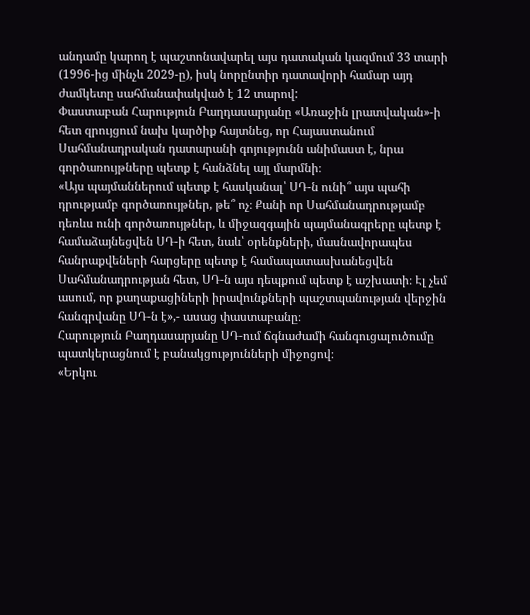անդամը կարող է պաշտոնավարել այս դատական կազմում 33 տարի (1996-ից մինչև 2029-ը), իսկ նորընտիր դատավորի համար այդ ժամկետը սահմանափակված է 12 տարով:
Փաստաբան Հարություն Բաղդասարյանը «Առաջին լրատվական»-ի հետ զրույցում նախ կարծիք հայտնեց, որ Հայաստանում Սահմանադրական դատարանի գոյությունն անիմաստ է, նրա գործառույթները պետք է հանձնել այլ մարմնի։
«Այս պայմաններում պետք է հասկանալ՝ ՍԴ-ն ունի՞ այս պահի դրությամբ գործառույթներ, թե՞ ոչ։ Քանի որ Սահմանադրությամբ դեռևս ունի գործառույթներ, և միջազգային պայմանագրերը պետք է համաձայնեցվեն ՍԴ-ի հետ, նաև՝ օրենքների, մասնավորապես հանրաքվեների հարցերը պետք է համապատասխանեցվեն Սահմանադրության հետ, ՍԴ-ն այս դեպքում պետք է աշխատի։ Էլ չեմ ասում, որ քաղաքացիների իրավունքների պաշտպանության վերջին հանգրվանը ՍԴ-ն է»,- ասաց փաստաբանը։
Հարություն Բաղդասարյանը ՍԴ-ում ճգնաժամի հանգուցալուծումը պատկերացնում է բանակցությունների միջոցով։
«Երկու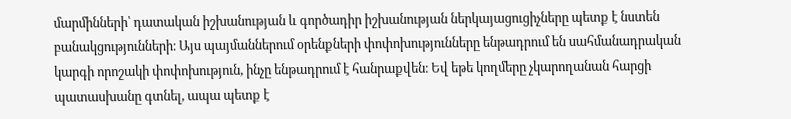մարմինների՝ դատական իշխանության և գործադիր իշխանության ներկայացուցիչները պետք է նստեն բանակցությունների։ Այս պայմաններում օրենքների փոփոխությունները ենթադրում են սահմանադրական կարգի որոշակի փոփոխություն, ինչը ենթադրում է հանրաքվեն։ Եվ եթե կողմերը չկարողանան հարցի պատասխանը գտնել, ապա պետք է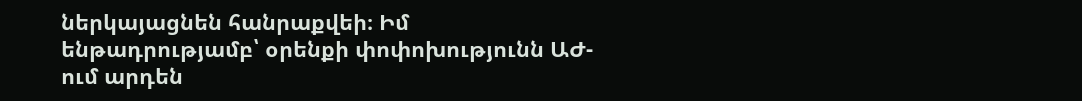ներկայացնեն հանրաքվեի։ Իմ ենթադրությամբ՝ օրենքի փոփոխությունն ԱԺ-ում արդեն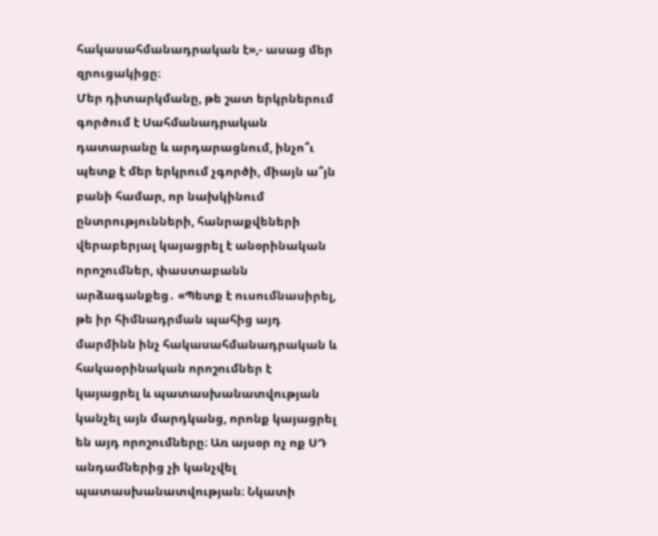հակասահմանադրական է»,- ասաց մեր զրուցակիցը։
Մեր դիտարկմանը, թե շատ երկրներում գործում է Սահմանադրական դատարանը և արդարացնում, ինչո՞ւ պետք է մեր երկրում չգործի, միայն ա՞յն բանի համար, որ նախկինում ընտրությունների, հանրաքվեների վերաբերյալ կայացրել է անօրինական որոշումներ, փաստաբանն արձագանքեց․ «Պետք է ուսումնասիրել, թե իր հիմնադրման պահից այդ մարմինն ինչ հակասահմանադրական և հակաօրինական որոշումներ է կայացրել և պատասխանատվության կանչել այն մարդկանց, որոնք կայացրել են այդ որոշումները։ Առ այսօր ոչ ոք ՍԴ անդամներից չի կանչվել պատասխանատվության։ Նկատի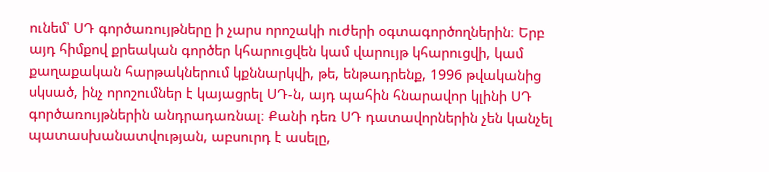ունեմ՝ ՍԴ գործառույթները ի չարս որոշակի ուժերի օգտագործողներին։ Երբ այդ հիմքով քրեական գործեր կհարուցվեն կամ վարույթ կհարուցվի, կամ քաղաքական հարթակներում կքննարկվի, թե, ենթադրենք, 1996 թվականից սկսած, ինչ որոշումներ է կայացրել ՍԴ-ն, այդ պահին հնարավոր կլինի ՍԴ գործառույթներին անդրադառնալ։ Քանի դեռ ՍԴ դատավորներին չեն կանչել պատասխանատվության, աբսուրդ է ասելը,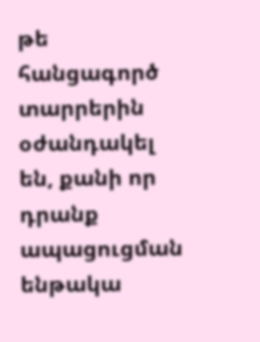թե հանցագործ տարրերին օժանդակել են, քանի որ դրանք ապացուցման ենթակա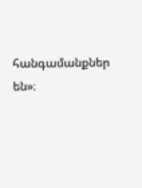հանգամանքներ են»։